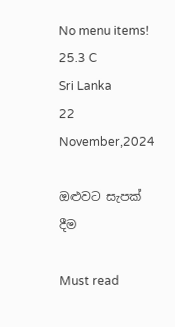No menu items!
25.3 C
Sri Lanka
22 November,2024

ඔළුවට සැපක් දීම

Must read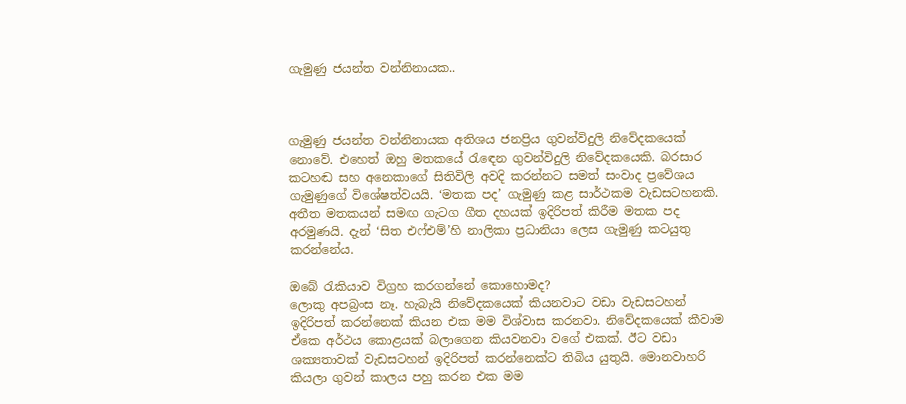ගැමුණු ජයන්ත වන්නිනායක..



ගැමුණු ජයන්ත වන්නිනායක අතිශය ජනප්‍රිය ගුවන්විදුලි නිවේදකයෙක් නොවේ. එහෙත් ඔහු මතකයේ රැඳෙන ගුවන්විදුලි නිවේදකයෙකි. බරසාර කටහඬ සහ අනෙකාගේ සිතිවිලි අවදි කරන්නට සමත් සංවාද ප්‍රවේශය ගැමුණුගේ විශේෂත්වයයි. ‘මතක පද’ ගැමුණු කළ සාර්ථකම වැඩසටහනකි. අතීත මතකයන් සමඟ ගැටග ගීත දහයක් ඉදිරිපත් කිරීම මතක පද අරමුණයි. දැන් ‘සිත එෆ්එම්’හි නාලිකා ප්‍රධානියා ලෙස ගැමුණු කටයුතු කරන්නේය.

ඔබේ රැකියාව විග්‍රහ කරගන්නේ කොහොමද?
ලොකු අපබ්‍රංස නෑ. හැබැයි නිවේදකයෙක් කියනවාට වඩා වැඩසටහන් ඉදිරිපත් කරන්නෙක් කියන එක මම විශ්වාස කරනවා. නිවේදකයෙක් කීවාම ඒකෙ අර්ථය කොළයක් බලාගෙන කියවනවා වගේ එකක්. ඊට වඩා ශක්‍යතාවක් වැඩසටහන් ඉදිරිපත් කරන්නෙක්ට තිබිය යුතුයි. මොනවාහරි කියලා ගුවන් කාලය පහු කරන එක මම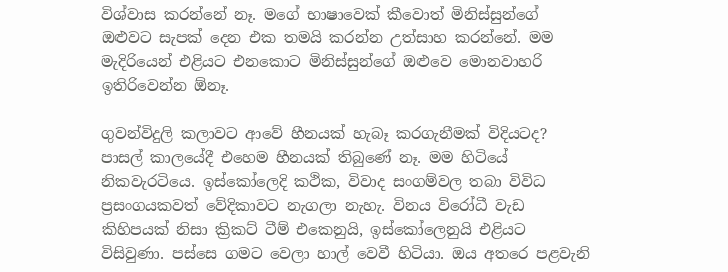විශ්වාස කරන්නේ නෑ. මගේ භාෂාවෙක් කීවොත් මිනිස්සුන්ගේ ඔළුවට සැපක් දෙන එක තමයි කරන්න උත්සාහ කරන්නේ. මම මැදිරියෙන් එළියට එනකොට මිනිස්සුන්ගේ ඔළුවෙ මොනවාහරි ඉතිරිවෙන්න ඕනෑ.

ගුවන්විදුලි කලාවට ආවේ හීනයක් හැබෑ කරගැනීමක් විදියටද?
පාසල් කාලයේදී එහෙම හීනයක් තිබුණේ නෑ. මම හිටියේ නිකවැරටියෙ. ඉස්කෝලෙදි කථික, විවාද සංගම්වල තබා විවිධ ප්‍රසංගයකවත් වේදිකාවට නැගලා නැහැ. විනය විරෝධී වැඩ කිහිපයක් නිසා ක්‍රිකට් ටීම් එකෙනුයි, ඉස්කෝලෙනුයි එළියට විසිවුණා. පස්සෙ ගමට වෙලා හාල් වෙවී හිටියා. ඔය අතරෙ පළවැනි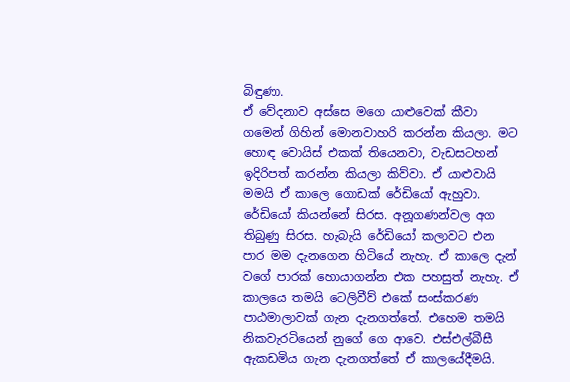බිඳුණා.
ඒ වේදනාව අස්සෙ මගෙ යාළුවෙක් කීවා ගමෙන් ගිහින් මොනවාහරි කරන්න කියලා. මට හොඳ වොයිස් එකක් තියෙනවා, වැඩසටහන් ඉදිරිපත් කරන්න කියලා කිව්වා. ඒ යාළු‍වායි මමයි ඒ කාලෙ ගොඩක් රේඩියෝ ඇහුවා. රේඩියෝ කියන්නේ සිරස. අනූගණන්වල අග තිබුණු සිරස. හැබැයි රේඩියෝ කලාවට එන පාර මම දැනගෙන හිටියේ නැහැ. ඒ කාලෙ දැන් වගේ පාරක් හොයාගන්න එක පහසුත් නැහැ. ඒ කාලයෙ තමයි ටෙලිවීව් එකේ සංස්කරණ පාඨමාලාවක් ගැන දැනගත්තේ. එහෙම තමයි නිකවැරටියෙන් නුගේ ගෙ ආවෙ. එස්එල්බීසී ඇකඩමිය ගැන දැනගත්තේ ඒ කාලයේදීමයි.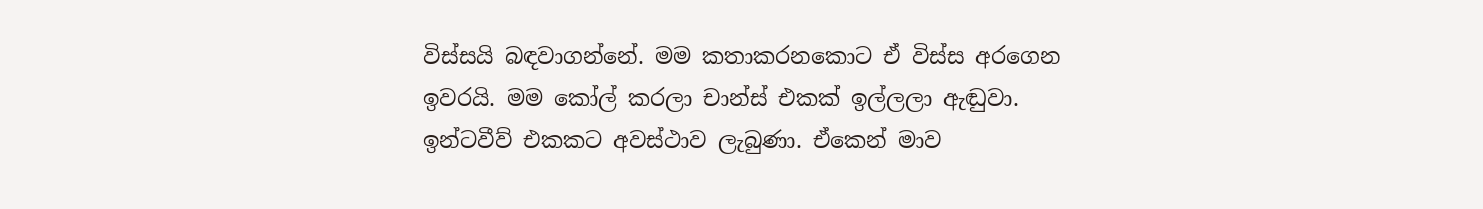විස්සයි බඳවාගන්නේ. මම කතාකරනකොට ඒ විස්ස අරගෙන ඉවරයි. මම කෝල් කරලා චාන්ස් එකක් ඉල්ලලා ඇඬුවා. ඉන්ටවීව් එකකට අවස්ථාව ලැබුණා. ඒකෙන් මාව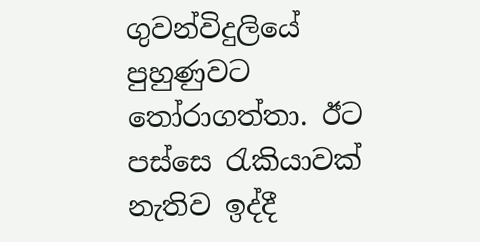ගුවන්විදුලියේ පුහුණුවට තෝරාගත්තා. ඊට පස්සෙ රැකියාවක් නැතිව ඉද්දී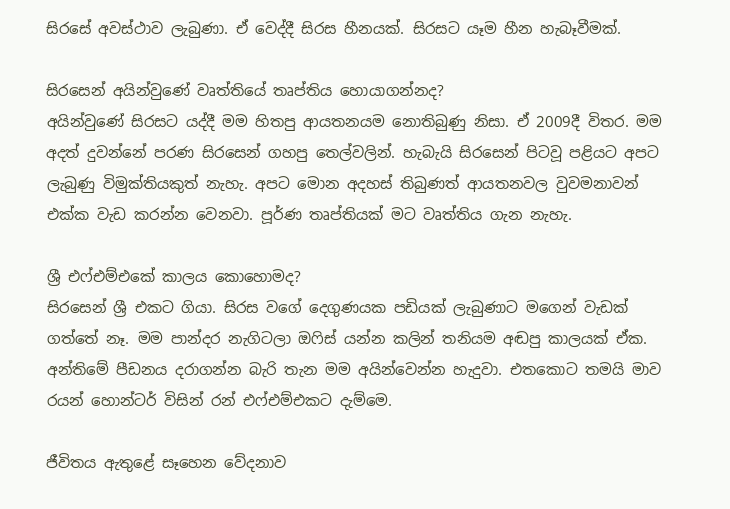සිරසේ අවස්ථාව ලැබුණා. ඒ වෙද්දී සිරස හීනයක්. සිරසට යෑම හීන හැබෑවීමක්.

සිරසෙන් අයින්වුණේ වෘත්තියේ තෘප්තිය හොයාගන්නද?
අයින්වුණේ සිරසට යද්දී මම හිතපු ආයතනයම නොතිබුණු නිසා. ඒ 2009දී විතර. මම අදත් දුවන්නේ පරණ සිරසෙන් ගහපු තෙල්වලින්. හැබැයි සිරසෙන් පිටවූ පළියට අපට ලැබුණු විමුක්තියකුත් නැහැ. අපට මොන අදහස් තිබුණත් ආයතනවල වුවමනාවන් එක්ක වැඩ කරන්න වෙනවා. පූර්ණ තෘප්තියක් මට වෘත්තිය ගැන නැහැ.

ශ්‍රී එෆ්එම්එකේ කාලය කොහොමද?
සිරසෙන් ශ්‍රී එකට ගියා. සිරස වගේ දෙගුණයක පඩියක් ලැබුණාට මගෙන් වැඩක් ගත්තේ නෑ. මම පාන්දර නැගිටලා ඔෆිස් යන්න කලින් තනියම අඬපු කාලයක් ඒක. අන්තිමේ පීඩනය දරාගන්න බැරි තැන මම අයින්වෙන්න හැදුවා. එතකොට තමයි මාව රයන් හොන්ටර් විසින් රන් එෆ්එම්එකට දැම්මෙ.

ජීවිතය ඇතුළේ සෑහෙන වේදනාව‍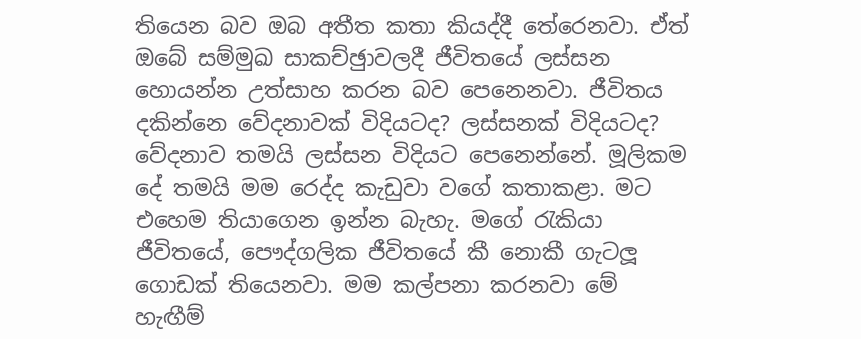තියෙන බව ඔබ අතීත කතා කියද්දී තේරෙනවා. ඒත් ඔබේ සම්මුඛ සාකච්ඡුාවලදී ජීවිතයේ ලස්සන හොයන්න උත්සාහ කරන බව පෙනෙනවා. ජීවිතය දකින්නෙ වේදනාවක් විදියටද? ලස්සනක් විදියටද?
වේදනාව තමයි ලස්සන විදියට පෙනෙන්නේ. මූලිකම දේ තමයි මම රෙද්ද කැඩුවා වගේ කතාකළා. මට එහෙම තියාගෙන ඉන්න බැහැ. මගේ රැකියා ජීවිතයේ, පෞද්ගලික ජීවිතයේ කී නොකී ගැටලූ‍ ගොඩක් තියෙනවා. මම කල්පනා කරනවා මේ හැඟීම්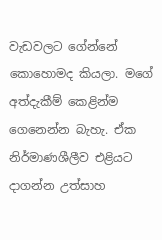වැඩවලට ගේන්නේ කොහොමද කියලා. මගේ අත්දැකීම් කෙළින්ම ගෙනෙන්න බැහැ. ඒක නිර්මාණශීලීව එළියට දාගන්න උත්සාහ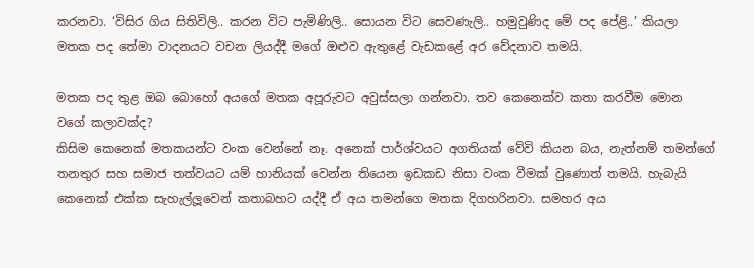කරනවා. ‘විසිර ගිය සිතිවිලි.. කරන විට පැමිණිලි.. සොයන විට සෙවණැලි.. හමුවුණිද මේ පද පේළි..’ කියලා මතක පද තේමා වාදනයට වචන ලියද්දී මගේ ඔළු‍ව ඇතුළේ වැඩකළේ අර වේදනාව තමයි.

මතක පද තුළ ඔබ බොහෝ අයගේ මතක අපූරුවට අවුස්සලා ගන්නවා. තව කෙනෙක්ව කතා කරවීම මොන වගේ කලාවක්ද?
කිසිම කෙනෙක් මතකයන්ට වංක වෙන්නේ නෑ. අනෙක් පාර්ශ්වයට අගතියක් වේවි කියන බය, නැත්නම් තමන්ගේ තනතුර සහ සමාජ තත්වයට යම් හානියක් වෙන්න තියෙන ඉඩකඩ නිසා වංක වීමක් වුණොත් තමයි. හැබැයි කෙනෙක් එක්ක සැහැල්ලූ‍වෙන් කතාබහට යද්දී ඒ අය තමන්ගෙ මතක දිගහරිනවා. සමහර අය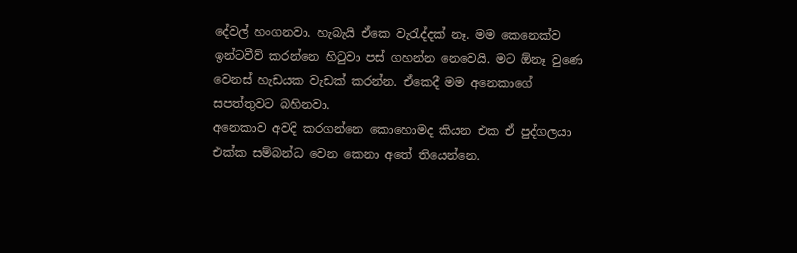දේවල් හංගනවා. හැබැයි ඒකෙ වැරැද්දක් නෑ. මම කෙනෙක්ව ඉන්ටවීව් කරන්නෙ හිටුවා පස් ගහන්න නෙවෙයි. මට ඕනෑ වුණෙ වෙනස් හැඩයක වැඩක් කරන්න. ඒකෙදී මම අනෙකාගේ සපත්තුවට බහිනවා.
අනෙකාව අවදි කරගන්නෙ කොහොමද කියන එක ඒ පුද්ගලයා එක්ක සම්බන්ධ වෙන කෙනා අතේ තියෙන්නෙ.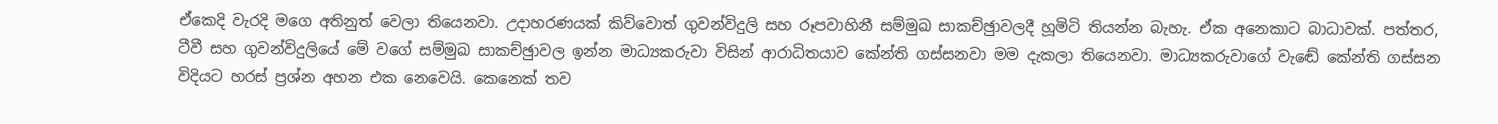ඒකෙදි වැරදි මගෙ අතිනුත් වෙලා තියෙනවා. උදාහරණයක් කිව්වොත් ගුවන්විදුලි සහ රූපවාහිනී සම්මුඛ සාකච්ඡුාවලදී හූමිටි තියන්න බැහැ. ඒක අනෙකාට බාධාවක්. පත්තර, ටීවී සහ ගුවන්විදුලියේ මේ වගේ සම්මුඛ සාකච්ඡුාවල ඉන්න මාධ්‍යකරුවා විසින් ආරාධිතයාව කේන්ති ගස්සනවා මම දැකලා තියෙනවා. මාධ්‍යකරුවාගේ වැඬේ කේන්ති ගස්සන විදියට හරස් ප්‍රශ්න අහන එක නෙවෙයි. කෙනෙක් තව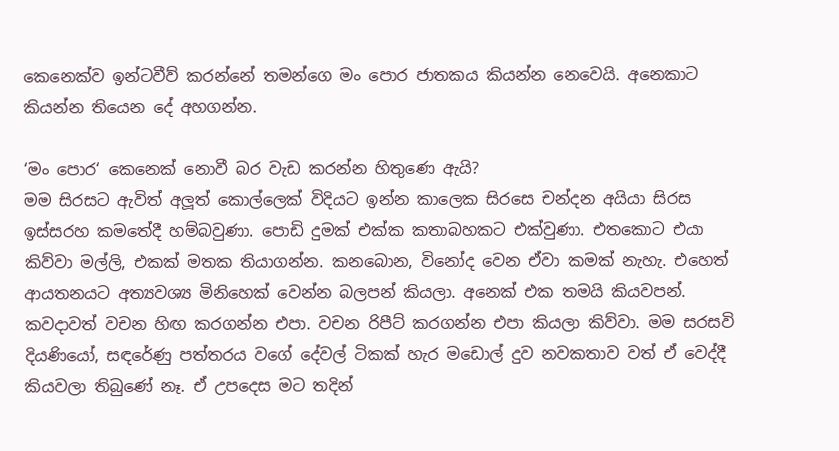කෙනෙක්ව ඉන්ටවීව් කරන්නේ තමන්ගෙ මං පොර ජාතකය කියන්න නෙවෙයි. අනෙකාට කියන්න තියෙන දේ අහගන්න.

‘මං පොර‘ කෙනෙක් නොවී බර වැඩ කරන්න හිතුණෙ ඇයි?
මම සිරසට ඇවිත් අලූ‍ත් කොල්ලෙක් විදියට ඉන්න කාලෙක සිරසෙ චන්දන අයියා සිරස ඉස්සරහ කමතේදී හම්බවුණා. පොඩි දුමක් එක්ක කතාබහකට එක්වුණා. එතකොට එයා කිව්වා මල්ලි, එකක් මතක තියාගන්න. කනබොන, විනෝද වෙන ඒවා කමක් නැහැ. එහෙත් ආයතනයට අත්‍යවශ්‍ය මිනිහෙක් වෙන්න බලපන් කියලා. අනෙක් එක තමයි කියවපන්. කවදාවත් වචන හිඟ කරගන්න එපා. වචන රිපීට් කරගන්න එපා කියලා කිව්වා. මම සරසවි දියණියෝ, සඳරේණු පත්තරය වගේ දේවල් ටිකක් හැර මඩොල් දුව නවකතාව වත් ඒ වෙද්දී කියවලා තිබුණේ නෑ. ඒ උපදෙස මට තදින්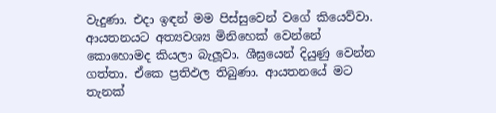වැදුණා. එදා ඉඳන් මම පිස්සුවෙන් වගේ කියෙව්වා. ආයතනයට අත්‍යවශ්‍ය මිනිහෙක් වෙන්නේ කොහොමද කියලා බැලූ‍වා. ශීඝ්‍රයෙන් දියුණු වෙන්න ගත්තා. ඒකෙ ප්‍රතිඵල තිබුණා. ආයතනයේ මට තැනක්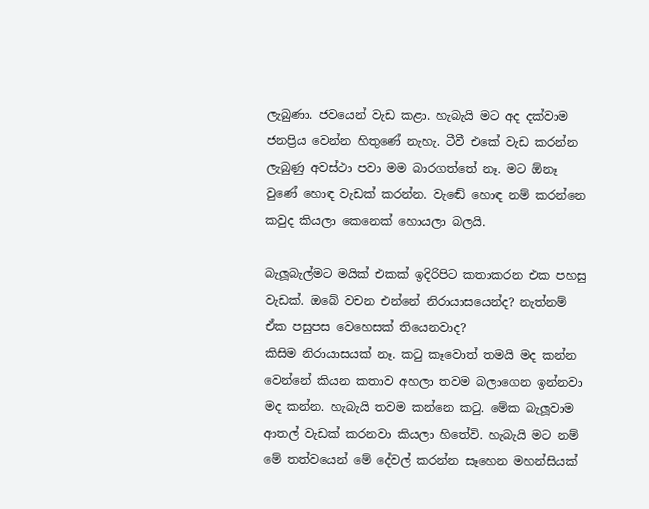ලැබුණා. ජවයෙන් වැඩ කළා. හැබැයි මට අද දක්වාම ජනප්‍රිය වෙන්න හිතුණේ නැහැ. ටීවී එකේ වැඩ කරන්න ලැබුණු අවස්ථා පවා මම බාරගත්තේ නෑ. මට ඕනෑ වුණේ හොඳ වැඩක් කරන්න. වැඬේ හොඳ නම් කරන්නෙ කවුද කියලා කෙනෙක් හොයලා බලයි.

බැලූබැල්මට මයික් එකක් ඉදිරිපිට කතාකරන එක පහසු වැඩක්. ඔබේ වචන එන්නේ නිරායාසයෙන්ද? නැත්නම් ඒක පසුපස වෙහෙසක් තියෙනවාද?
කිසිම නිරායාසයක් නෑ. කටු කෑවොත් තමයි මද කන්න වෙන්නේ කියන කතාව අහලා තවම බලාගෙන ඉන්නවා මද කන්න. හැබැයි තවම කන්නෙ කටු. මේක බැලූ‍වාම ආතල් වැඩක් කරනවා කියලා හිතේවි. හැබැයි මට නම් මේ තත්වයෙන් මේ දේවල් කරන්න සෑහෙන මහන්සියක්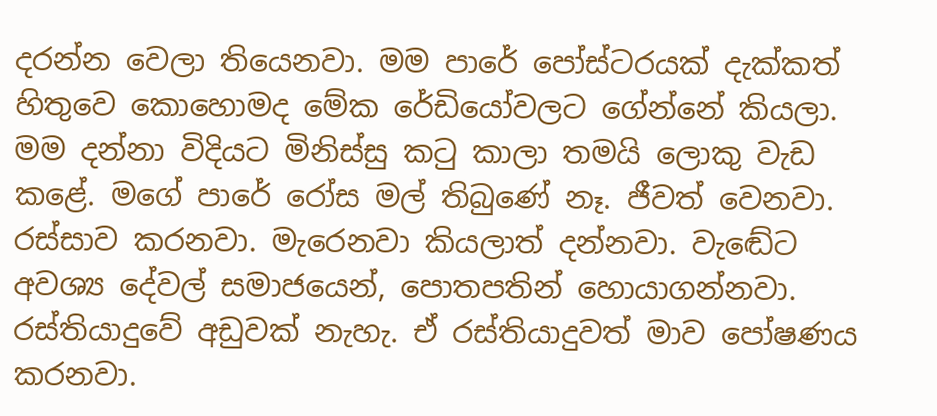දරන්න වෙලා තියෙනවා. මම පාරේ පෝස්ටරයක් දැක්කත් හිතුවෙ කොහොමද මේක රේඩියෝවලට ගේන්නේ කියලා. මම දන්නා විදියට මිනිස්සු කටු කාලා තමයි ලොකු වැඩ කළේ. මගේ පාරේ රෝස මල් තිබුණේ නෑ. ජීවත් වෙනවා. රස්සාව කරනවා. මැරෙනවා කියලාත් දන්නවා. වැඬේට අවශ්‍ය දේවල් සමාජයෙන්, පොතපතින් හොයාගන්නවා. රස්තියාදුවේ අඩුවක් නැහැ. ඒ රස්තියාදුවත් මාව පෝෂණය කරනවා.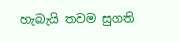හැබැයි තවම සුගති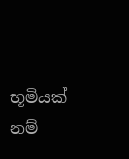භූමියක් නම්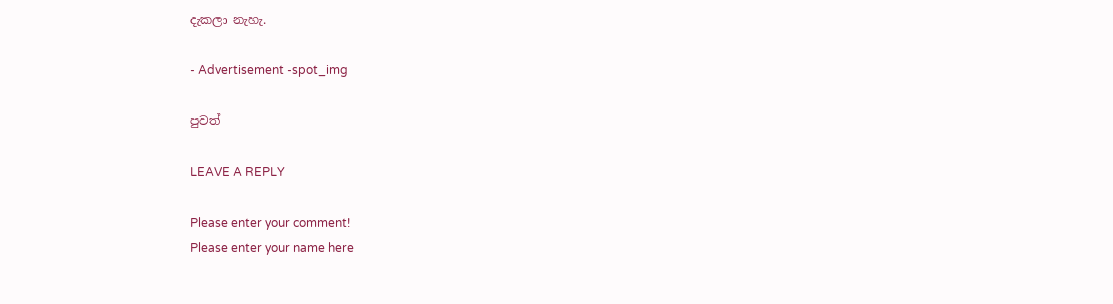දැකලා නැහැ.

- Advertisement -spot_img

පුවත්

LEAVE A REPLY

Please enter your comment!
Please enter your name here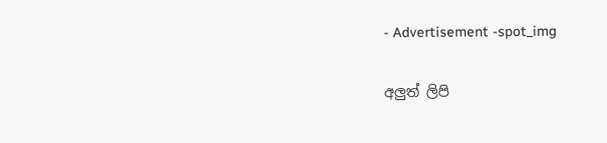- Advertisement -spot_img

අලුත් ලිපි